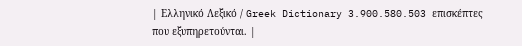| Ελληνικό Λεξικό / Greek Dictionary 3.900.580.503 επισκέπτες που εξυπηρετούνται. |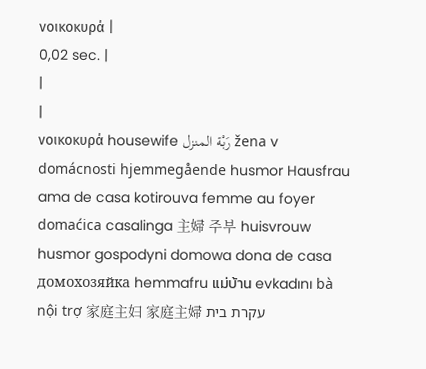νοικοκυρά |
0,02 sec. |
|
|
νοικοκυρά housewife رَبْة المنزل žena v domácnosti hjemmegående husmor Hausfrau ama de casa kotirouva femme au foyer domaćica casalinga 主婦 주부 huisvrouw husmor gospodyni domowa dona de casa домохозяйка hemmafru แม่บ้าน evkadını bà nội trợ 家庭主妇 家庭主婦 עקרת בית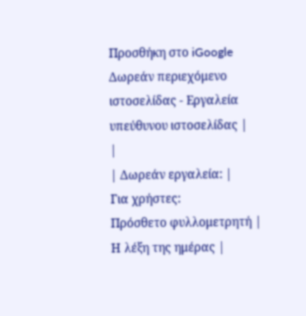Προσθήκη στο iGoogle Δωρεάν περιεχόμενο ιστοσελίδας - Εργαλεία υπεύθυνου ιστοσελίδας |
|
| Δωρεάν εργαλεία: |
Για χρήστες:
Πρόσθετο φυλλομετρητή |
Η λέξη της ημέρας |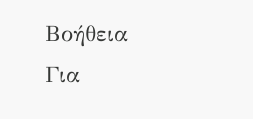Βοήθεια
Για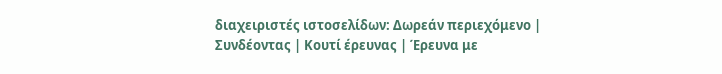διαχειριστές ιστοσελίδων: Δωρεάν περιεχόμενο | Συνδέοντας | Κουτί έρευνας | Έρευνα με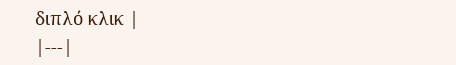διπλό κλικ |
|---|